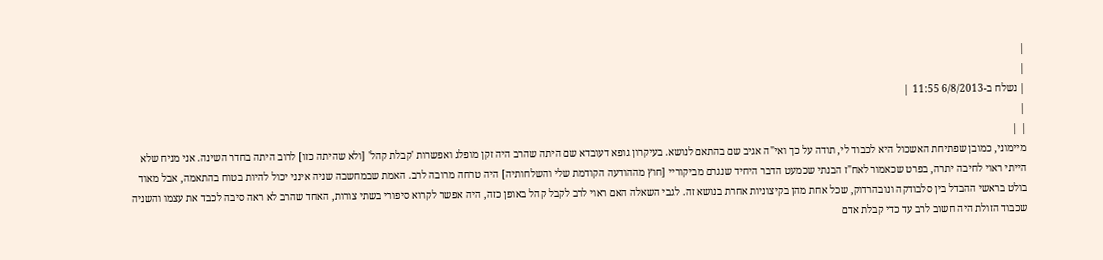|
|
| נשלח ב-6/8/2013 11:55 |
|
| |
מיימוני, כמובן שפתיחת האשכול היא לכבוד לי, תודה על כך ואי"ה אגיב שם בהתאם לנושא. בעיקרון גופא דעובדא שם היתה שהרב היה זקן מופלג ואפשרות 'קבלת קהל' [ולא שהיתה כזו] לרוב היתה בחדר השינה. אני מניח שלא הייתי ראוי לחיבה יתרה, בפרט שכאמור לאח"ז הבנתי שכמעט הדבר היחיד שנגרם מביקוריי [חוץ מההודעה הקודמת שלי והשלחותיה] היה טרחה מרובה לרב. האמת שבמחשבה שניה אינני יכול להיות בטוח בהתאמה, אבל מאוד בולט בראשי ההבדל בין סלבודקה ונובהרדוק, שכל אחת מהן בקיצוניות אחרת בנושא זה. לגבי השאלה האם ראוי לרב לקבל קהל באופן כזה, היה אפשר לקרוא סיפורי בשתי צורות, האחד שהרב לא ראה סיבה לכבד את עצמו והשניה שכבוד הזולת היה חשוב לרב עד כדי קבלת אדם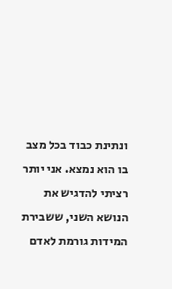ונתינת כבוד בכל מצב בו הוא נמצא. אני יותר רציתי להדגיש את הנושא השני, ששבירת המידות גורמת לאדם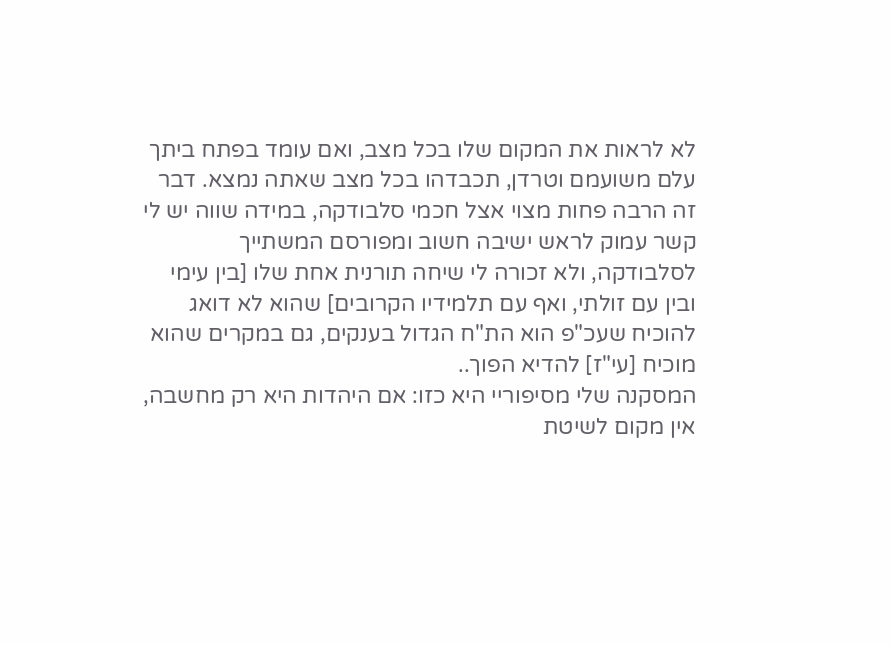לא לראות את המקום שלו בכל מצב, ואם עומד בפתח ביתך עלם משועמם וטרדן, תכבדהו בכל מצב שאתה נמצא. דבר זה הרבה פחות מצוי אצל חכמי סלבודקה, במידה שווה יש לי קשר עמוק לראש ישיבה חשוב ומפורסם המשתייך לסלבודקה, ולא זכורה לי שיחה תורנית אחת שלו [בין עימי ובין עם זולתי, ואף עם תלמידיו הקרובים] שהוא לא דואג להוכיח שעכ"פ הוא הת"ח הגדול בענקים, גם במקרים שהוא מוכיח [עי"ז] להדיא הפוך..
המסקנה שלי מסיפוריי היא כזו: אם היהדות היא רק מחשבה, אין מקום לשיטת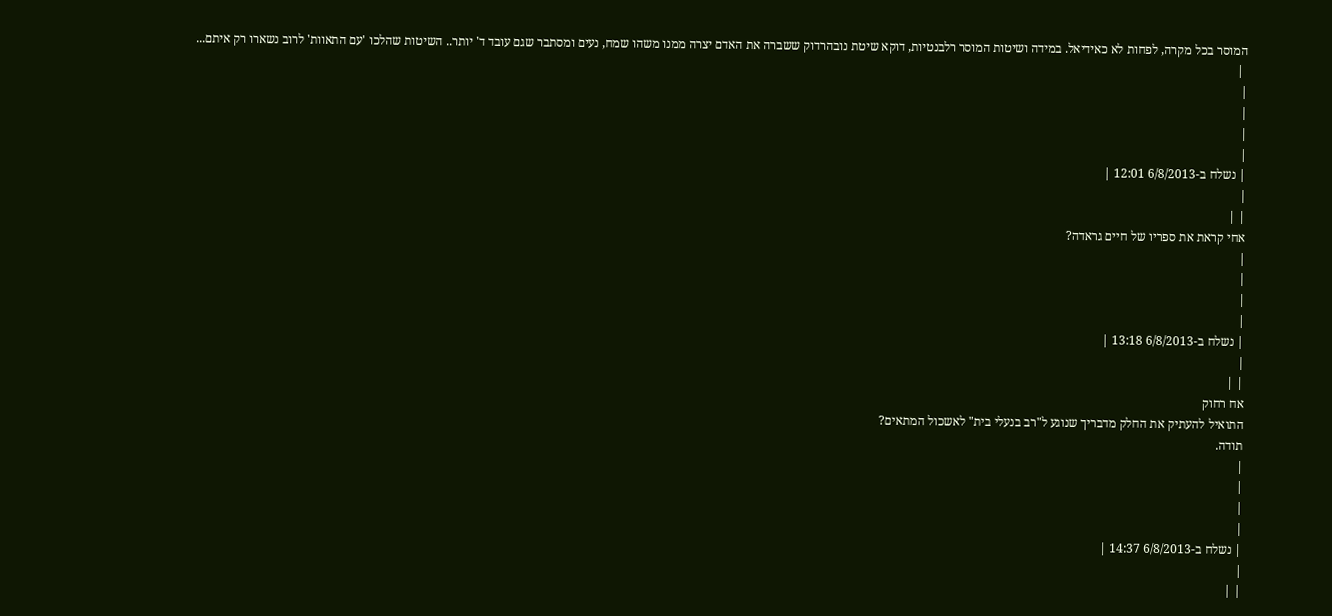המוסר בכל מקרה, לפחות לא כאידיאל. במידה ושיטות המוסר רלבנטיות, דוקא שיטת נובהרדוק ששברה את האדם יצרה ממנו משהו שמח, נעים ומסתבר שגם עובד ד' יותר.. השיטות שהלכו 'עם התאוות' לרוב נשארו רק איתם...
 |
|
|
|
|
| נשלח ב-6/8/2013 12:01 |
|
| |
אחי קראת את ספריו של חיים גראדה?
|
|
|
|
| נשלח ב-6/8/2013 13:18 |
|
| |
אח רחוק
התואיל להעתיק את החלק מדבריך שנוגע ל"רב בנעלי בית" לאשכול המתאים?
תודה.
|
|
|
|
| נשלח ב-6/8/2013 14:37 |
|
| |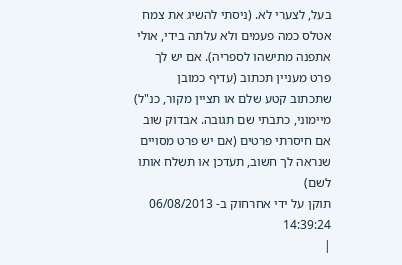בעל, לצערי לא. (ניסתי להשיג את צמח אטלס כמה פעמים ולא עלתה בידי, אולי אתפנה מתישהו לספריה). אם יש לך פרט מעניין תכתוב (עדיף כמובן שתכתוב קטע שלם או תציין מקור, כנ"ל)
מיימוני, כתבתי שם תגובה. אבדוק שוב אם חיסרתי פרטים (אם יש פרט מסויים שנראה לך חשוב, תעדכן או תשלח אותו לשם)
תוקן על ידי אחרחוק ב- 06/08/2013 14:39:24
|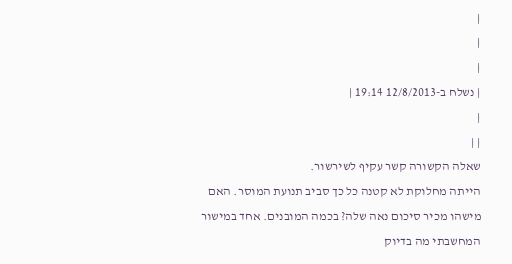|
|
|
| נשלח ב-12/8/2013 19:14 |
|
| |
שאלה הקשורה קשר עקיף לשירשור.
הייתה מחלוקת לא קטנה כל כך סביב תנועת המוסר. האם מישהו מכיר סיכום נאה שלה? בכמה המובנים. אחד במישור המחשבתי מה בדיוק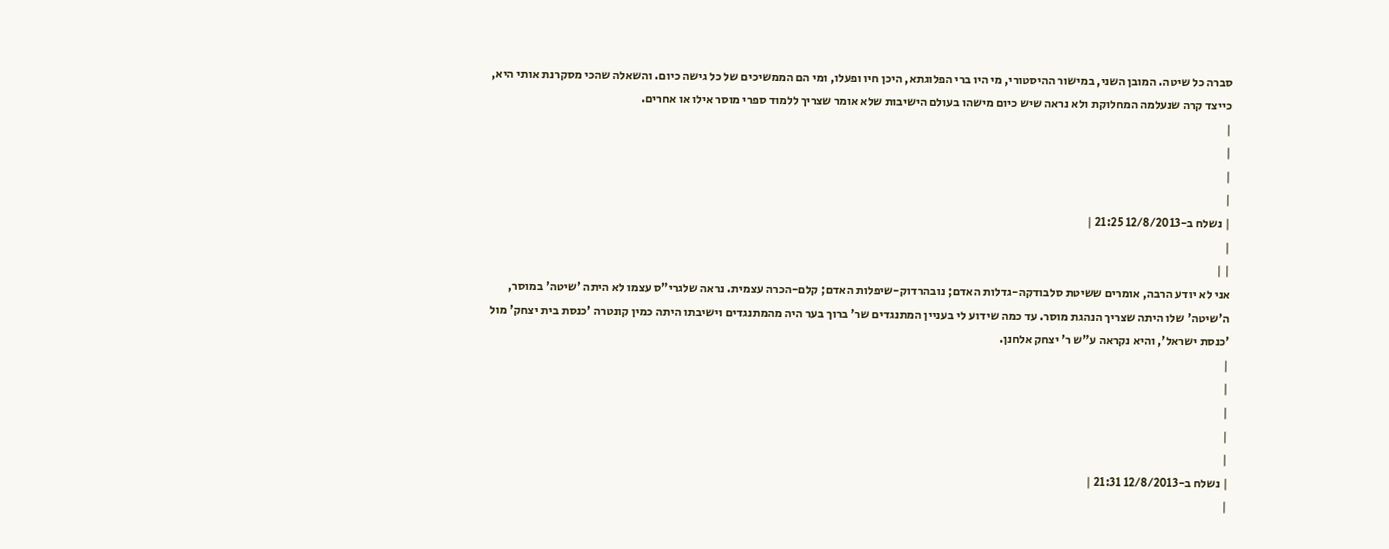סברה כל שיטה. המובן השני, במישור ההיסטורי, מי היו ברי הפלוגתא, היכן חיו ופעלו, ומי הם הממשיכים של כל גישה כיום. והשאלה שהכי מסקרנת אותי היא, כייצד קרה שנעלמה המחלוקת ולא נראה שיש כיום מישהו בעולם הישיבות שלא אומר שצריך ללמוד ספרי מוסר אילו או אחרים.
|
|
|
|
| נשלח ב-12/8/2013 21:25 |
|
| |
אני לא יודע הרבה, אומרים ששיטת סלבודקה-גדלות האדם; נובהרדוק-שיפלות האדם; קלם-הכרה עצמית. נראה שלגרי"ס עצמו לא היתה 'שיטה' במוסר, ה'שיטה' שלו היתה שצריך הנהגת מוסר. עד כמה שידוע לי בעניין המתנגדים שר' ברוך בער היה מהמתנגדים וישיבתו היתה כמין קונטרה 'כנסת בית יצחק' מול 'כנסת ישראל', והיא נקראה ע"ש ר' יצחק אלחנן.
|
|
|
|
|
| נשלח ב-12/8/2013 21:31 |
|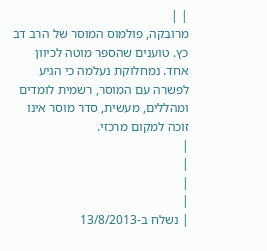| |
מרובקה, פולמוס המוסר של הרב דב כץ. טוענים שהספר מוטה לכיוון אחד. נמחלוקת נעלמה כי הגיע לפשרה עם המוסר, רשמית לומדים ומהללים, מעשית, סדר מוסר אינו זוכה למקום מרכזי.
|
|
|
|
| נשלח ב-13/8/2013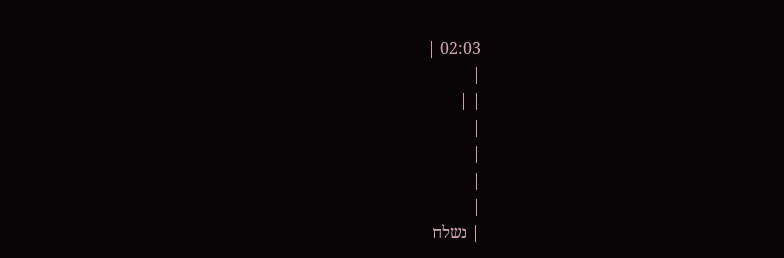02:03 |
|
| |
|
|
|
|
| נשלח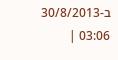ב-30/8/2013 03:06 |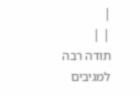|
| |
תודה רבה למגיבים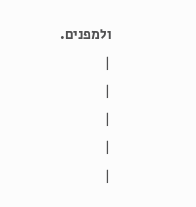ולמפנים.
|
|
|
|
|